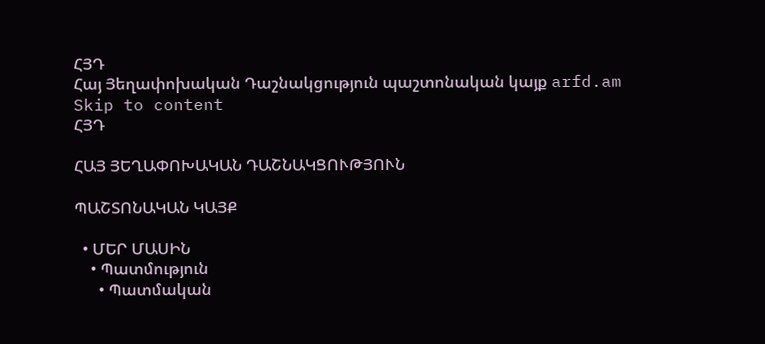ՀՅԴ
Հայ Յեղափոխական Դաշնակցություն պաշտոնական կայք arfd.am
Skip to content
ՀՅԴ

ՀԱՅ ՅԵՂԱՓՈԽԱԿԱՆ ԴԱՇՆԱԿՑՈՒԹՅՈՒՆ

ՊԱՇՏՈՆԱԿԱՆ ԿԱՅՔ

  • ՄԵՐ ՄԱՍԻՆ
    • Պատմություն
      • Պատմական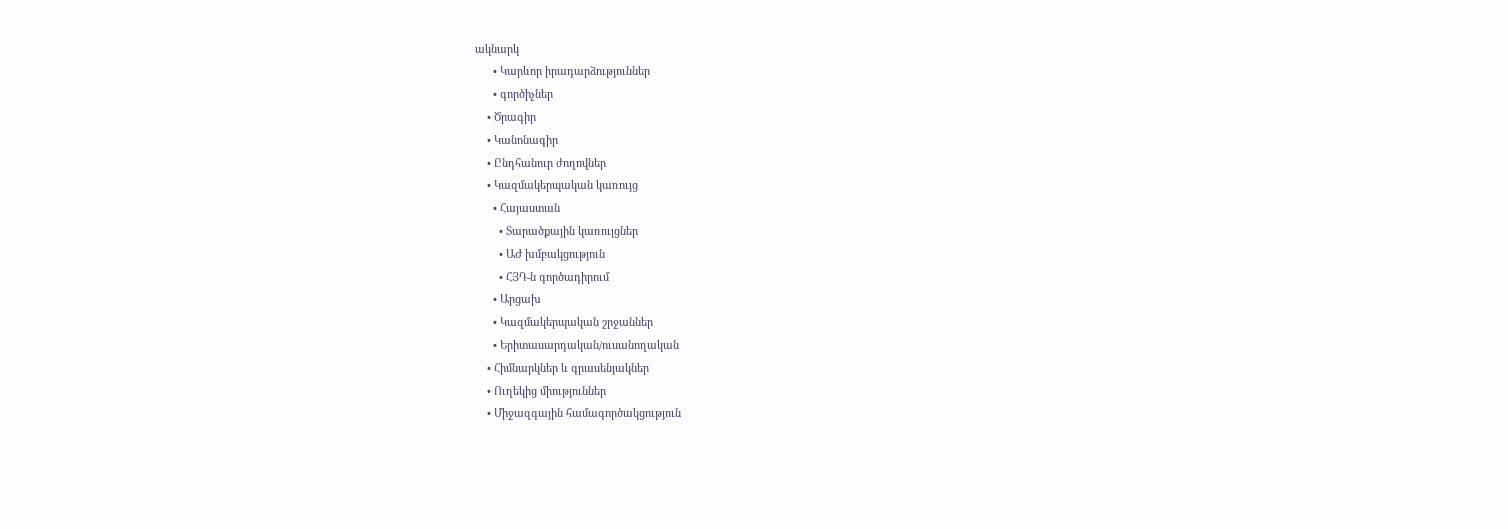ակնարկ
      • Կարևոր իրադարձություններ
      • գործիչներ
    • Ծրագիր
    • Կանոնագիր
    • Ընդհանուր ժողովներ
    • Կազմակերպական կառույց
      • Հայաստան
        • Տարածքային կառույցներ
        • ԱԺ խմբակցություն
        • ՀՅԴ-ն գործադիրում
      • Արցախ
      • Կազմակերպական շրջաններ
      • Երիտասարդական/ուսանողական
    • Հիմնարկներ և գրասենյակներ
    • Ուղեկից միություններ
    • Միջազգային համագործակցություն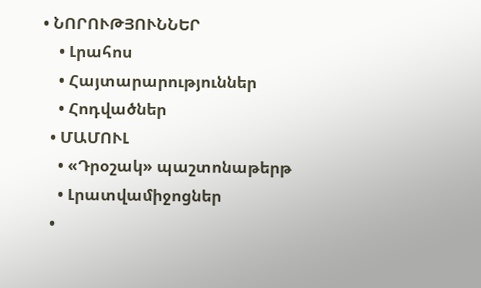• ՆՈՐՈՒԹՅՈՒՆՆԵՐ
    • Լրահոս
    • Հայտարարություններ
    • Հոդվածներ
  • ՄԱՄՈՒԼ
    • «Դրօշակ» պաշտոնաթերթ
    • Լրատվամիջոցներ
  •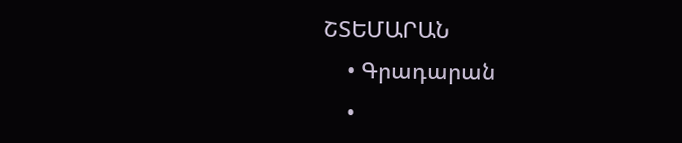ՇՏԵՄԱՐԱՆ
    • Գրադարան
    •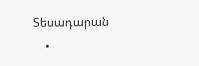Տեսադարան
    •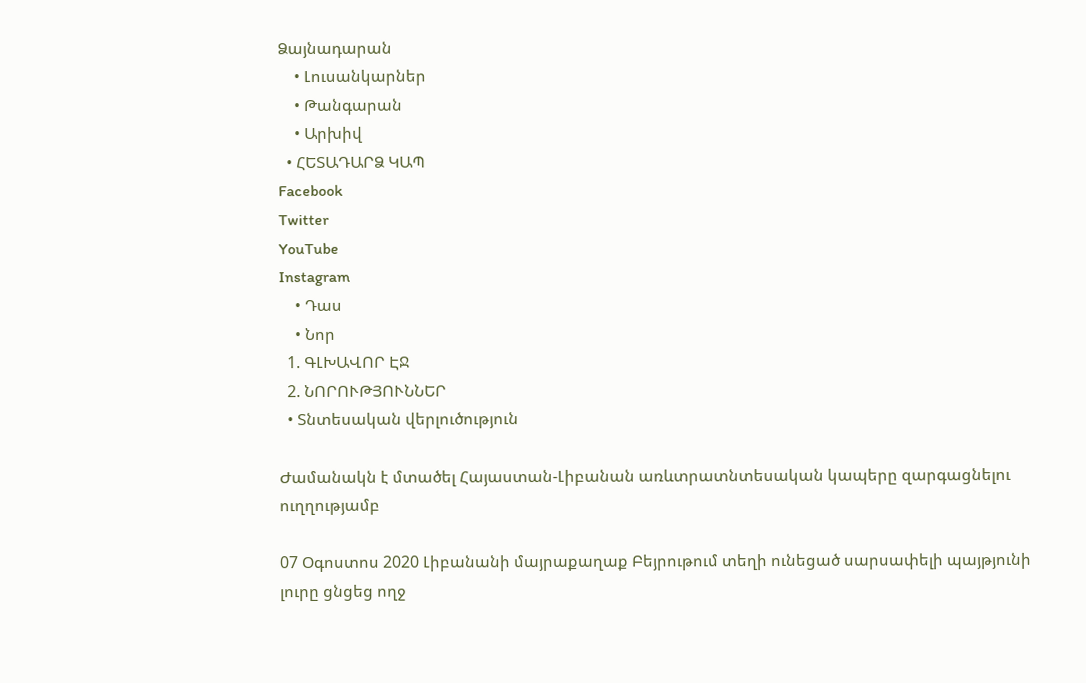Ձայնադարան
    • Լուսանկարներ
    • Թանգարան
    • Արխիվ
  • ՀԵՏԱԴԱՐՁ ԿԱՊ
Facebook
Twitter
YouTube
Instagram
    • Դաս
    • Նոր
  1. ԳԼԽԱՎՈՐ ԷՋ
  2. ՆՈՐՈՒԹՅՈՒՆՆԵՐ
  • Տնտեսական վերլուծություն

Ժամանակն է մտածել Հայաստան-Լիբանան առևտրատնտեսական կապերը զարգացնելու ուղղությամբ

07 Օգոստոս 2020 Լիբանանի մայրաքաղաք Բեյրութում տեղի ունեցած սարսափելի պայթյունի լուրը ցնցեց ողջ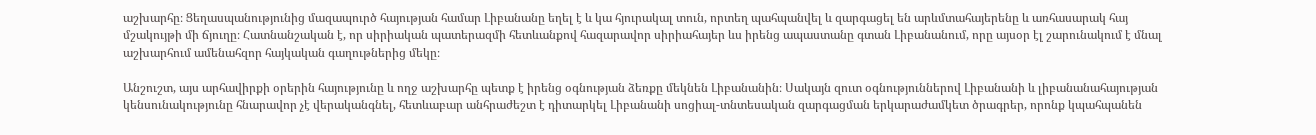աշխարհը։ Ցեղասպանությունից մազապուրծ հայության համար Լիբանանը եղել է և կա հյուրակալ տուն, որտեղ պահպանվել և զարգացել են արևմտահայերենը և առհասարակ հայ մշակույթի մի ճյուղը։ Հատնանշական է, որ սիրիական պատերազմի հետևանքով հազարավոր սիրիահայեր ևս իրենց ապաստանը գտան Լիբանանում, որը այսօր էլ շարունակում է մնալ աշխարհում ամենահզոր հայկական գաղութներից մեկը։

Անշուշտ, այս արհավիրքի օրերին հայությունը և ողջ աշխարհը պետք է իրենց օգնության ձեռքը մեկնեն Լիբանանին։ Սակայն զուտ օգնություններով Լիբանանի և լիբանանահայության կենսունակությունը հնարավոր չէ վերականգնել, հետևաբար անհրաժեշտ է դիտարկել Լիբանանի սոցիալ-տնտեսական զարգացման երկարաժամկետ ծրագրեր, որոնք կպահպանեն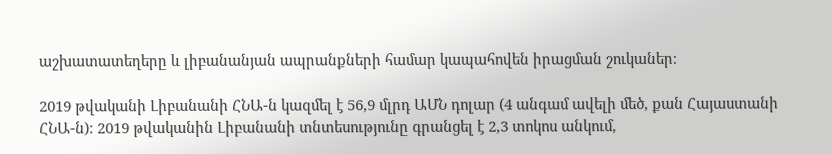աշխատատեղերը և լիբանանյան ապրանքների համար կապահովեն իրացման շուկաներ։

2019 թվականի Լիբանանի ՀՆԱ-ն կազմել է 56,9 մլրդ ԱՄՆ դոլար (4 անգամ ավելի մեծ, քան Հայաստանի ՀՆԱ-ն)։ 2019 թվականին Լիբանանի տնտեսությունը գրանցել է 2,3 տոկոս անկում,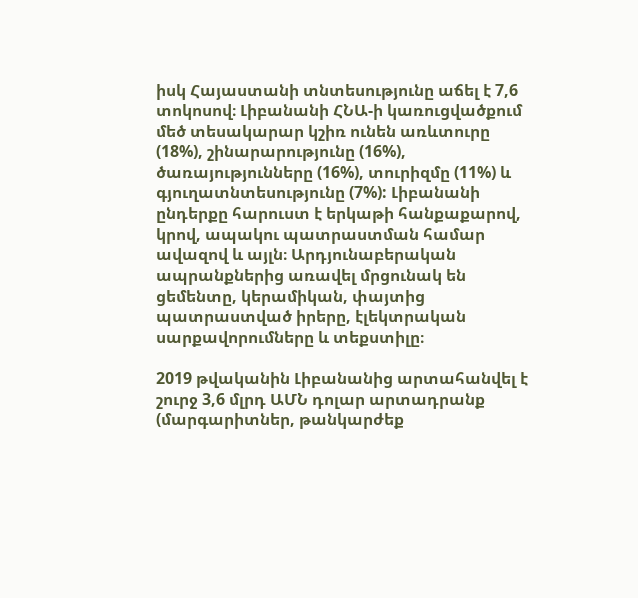իսկ Հայաստանի տնտեսությունը աճել է 7,6 տոկոսով։ Լիբանանի ՀՆԱ-ի կառուցվածքում մեծ տեսակարար կշիռ ունեն առևտուրը (18%), շինարարությունը (16%), ծառայությունները (16%), տուրիզմը (11%) և գյուղատնտեսությունը (7%): Լիբանանի ընդերքը հարուստ է երկաթի հանքաքարով, կրով, ապակու պատրաստման համար ավազով և այլն։ Արդյունաբերական ապրանքներից առավել մրցունակ են ցեմենտը, կերամիկան, փայտից պատրաստված իրերը, էլեկտրական սարքավորումները և տեքստիլը։

2019 թվականին Լիբանանից արտահանվել է շուրջ 3,6 մլրդ ԱՄՆ դոլար արտադրանք (մարգարիտներ, թանկարժեք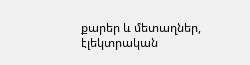քարեր և մետաղներ, էլեկտրական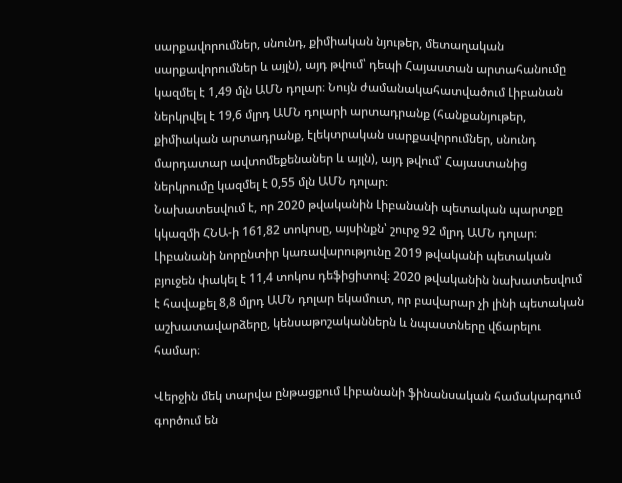սարքավորումներ, սնունդ, քիմիական նյութեր, մետաղական սարքավորումներ և այլն), այդ թվում՝ դեպի Հայաստան արտահանումը կազմել է 1,49 մլն ԱՄՆ դոլար։ Նույն ժամանակահատվածում Լիբանան ներկրվել է 19,6 մլրդ ԱՄՆ դոլարի արտադրանք (հանքանյութեր, քիմիական արտադրանք, էլեկտրական սարքավորումներ, սնունդ մարդատար ավտոմեքենաներ և այլն), այդ թվում՝ Հայաստանից ներկրումը կազմել է 0,55 մլն ԱՄՆ դոլար։
Նախատեսվում է, որ 2020 թվականին Լիբանանի պետական պարտքը կկազմի ՀՆԱ-ի 161,82 տոկոսը, այսինքն՝ շուրջ 92 մլրդ ԱՄՆ դոլար։ Լիբանանի նորընտիր կառավարությունը 2019 թվականի պետական բյուջեն փակել է 11,4 տոկոս դեֆիցիտով։ 2020 թվականին նախատեսվում է հավաքել 8,8 մլրդ ԱՄՆ դոլար եկամուտ, որ բավարար չի լինի պետական աշխատավարձերը, կենսաթոշականներն և նպաստները վճարելու համար։

Վերջին մեկ տարվա ընթացքում Լիբանանի ֆինանսական համակարգում գործում են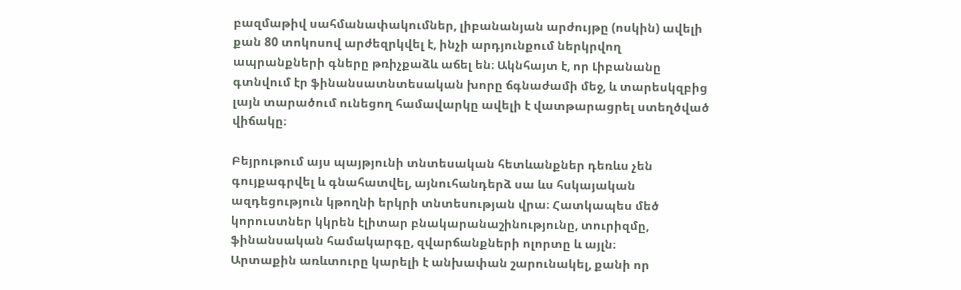բազմաթիվ սահմանափակումներ, լիբանանյան արժույթը (ոսկին) ավելի քան 80 տոկոսով արժեզրկվել է, ինչի արդյունքում ներկրվող ապրանքների գները թռիչքաձև աճել են։ Ակնհայտ է, որ Լիբանանը գտնվում էր ֆինանսատնտեսական խորը ճգնաժամի մեջ, և տարեսկզբից լայն տարածում ունեցող համավարկը ավելի է վատթարացրել ստեղծված վիճակը։

Բեյրութում այս պայթյունի տնտեսական հետևանքներ դեռևս չեն գույքագրվել և գնահատվել, այնուհանդերձ սա ևս հսկայական ազդեցություն կթողնի երկրի տնտեսության վրա։ Հատկապես մեծ կորուստներ կկրեն էլիտար բնակարանաշինությունը, տուրիզմը, ֆինանսական համակարգը, զվարճանքների ոլորտը և այլն։
Արտաքին առևտուրը կարելի է անխափան շարունակել, քանի որ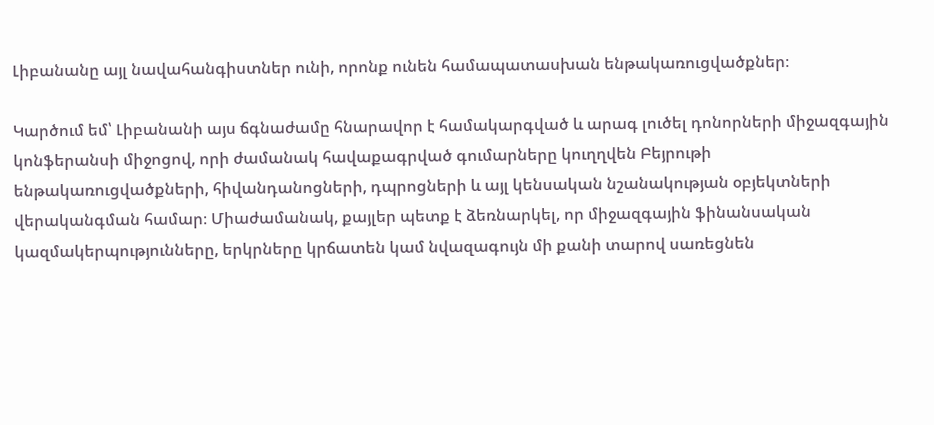Լիբանանը այլ նավահանգիստներ ունի, որոնք ունեն համապատասխան ենթակառուցվածքներ։

Կարծում եմ՝ Լիբանանի այս ճգնաժամը հնարավոր է համակարգված և արագ լուծել դոնորների միջազգային կոնֆերանսի միջոցով, որի ժամանակ հավաքագրված գումարները կուղղվեն Բեյրութի ենթակառուցվածքների, հիվանդանոցների, դպրոցների և այլ կենսական նշանակության օբյեկտների վերականգման համար։ Միաժամանակ, քայլեր պետք է ձեռնարկել, որ միջազգային ֆինանսական կազմակերպությունները, երկրները կրճատեն կամ նվազագույն մի քանի տարով սառեցնեն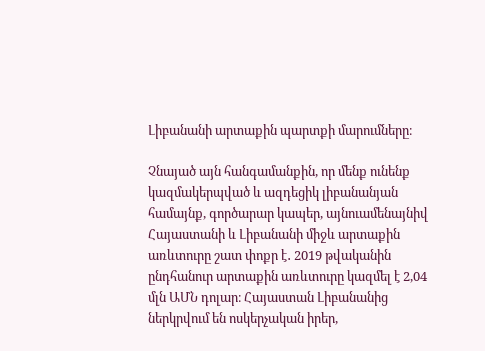Լիբանանի արտաքին պարտքի մարումները։

Չնայած այն հանգամանքին, որ մենք ունենք կազմակերպված և ազդեցիկ լիբանանյան համայնք, գործարար կապեր, այնուամենայնիվ Հայաստանի և Լիբանանի միջև արտաքին առևտուրը շատ փոքր է․ 2019 թվականին ընդհանուր արտաքին առևտուրը կազմել է 2,04 մլն ԱՄՆ դոլար։ Հայաստան Լիբանանից ներկրվում են ոսկերչական իրեր,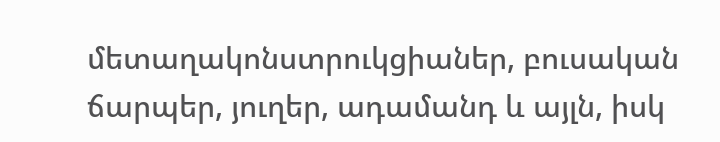մետաղակոնստրուկցիաներ, բուսական ճարպեր, յուղեր, ադամանդ և այլն, իսկ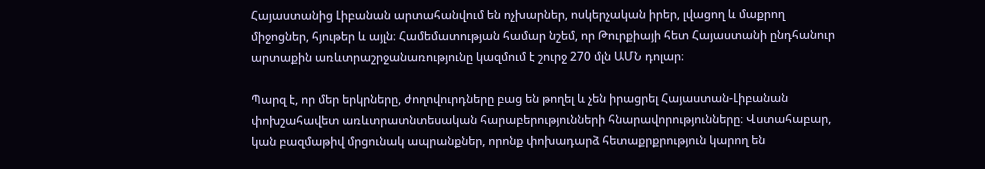Հայաստանից Լիբանան արտահանվում են ոչխարներ, ոսկերչական իրեր, լվացող և մաքրող միջոցներ, հյութեր և այլն։ Համեմատության համար նշեմ, որ Թուրքիայի հետ Հայաստանի ընդհանուր արտաքին առևտրաշրջանառությունը կազմում է շուրջ 270 մլն ԱՄՆ դոլար։

Պարզ է, որ մեր երկրները, ժողովուրդները բաց են թողել և չեն իրացրել Հայաստան-Լիբանան փոխշահավետ առևտրատնտեսական հարաբերությունների հնարավորությունները։ Վստահաբար, կան բազմաթիվ մրցունակ ապրանքներ, որոնք փոխադարձ հետաքրքրություն կարող են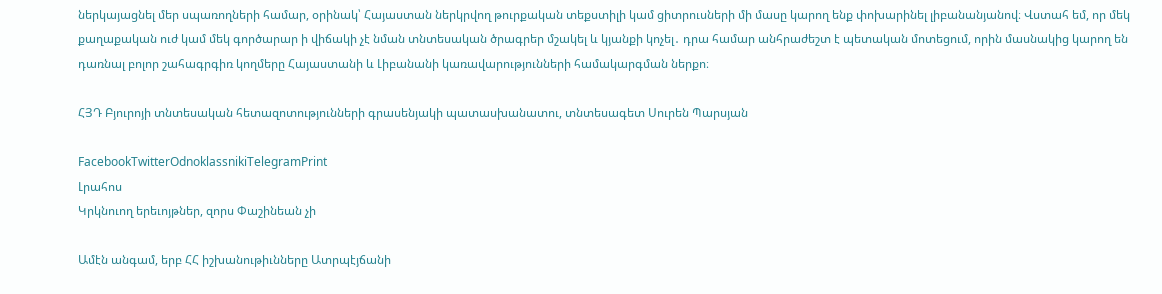ներկայացնել մեր սպառողների համար, օրինակ՝ Հայաստան ներկրվող թուրքական տեքստիլի կամ ցիտրուսների մի մասը կարող ենք փոխարինել լիբանանյանով։ Վստահ եմ, որ մեկ քաղաքական ուժ կամ մեկ գործարար ի վիճակի չէ նման տնտեսական ծրագրեր մշակել և կյանքի կոչել․ դրա համար անհրաժեշտ է պետական մոտեցում, որին մասնակից կարող են դառնալ բոլոր շահագրգիռ կողմերը Հայաստանի և Լիբանանի կառավարությունների համակարգման ներքո։

ՀՅԴ Բյուրոյի տնտեսական հետազոտությունների գրասենյակի պատասխանատու, տնտեսագետ Սուրեն Պարսյան

FacebookTwitterOdnoklassnikiTelegramPrint
Լրահոս
Կրկնուող երեւոյթներ, զորս Փաշինեան չի

Ամէն անգամ, երբ ՀՀ իշխանութիւնները Ատրպէյճանի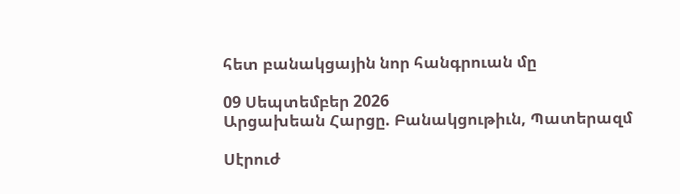հետ բանակցային նոր հանգրուան մը

09 Սեպտեմբեր 2026
Արցախեան Հարցը. Բանակցութիւն, Պատերազմ

Սէրուժ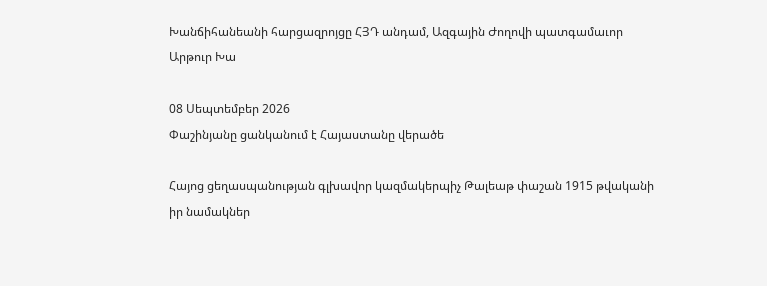Խանճիհանեանի հարցազրոյցը ՀՅԴ անդամ, Ազգային Ժողովի պատգամաւոր Արթուր Խա

08 Սեպտեմբեր 2026
Փաշինյանը ցանկանում է Հայաստանը վերածե

Հայոց ցեղասպանության գլխավոր կազմակերպիչ Թալեաթ փաշան 1915 թվականի իր նամակներ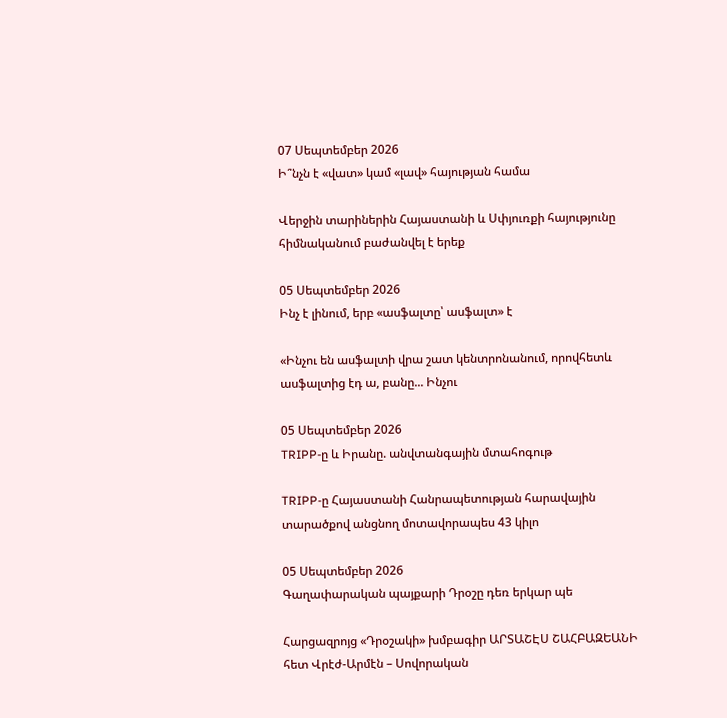07 Սեպտեմբեր 2026
Ի՞նչն է «վատ» կամ «լավ» հայության համա

Վերջին տարիներին Հայաստանի և Սփյուռքի հայությունը հիմնականում բաժանվել է երեք

05 Սեպտեմբեր 2026
Ինչ է լինում, երբ «ասֆալտը՝ ասֆալտ» է

«Ինչու են ասֆալտի վրա շատ կենտրոնանում, որովհետև ասֆալտից էդ ա, բանը... Ինչու

05 Սեպտեմբեր 2026
TRIPP-ը և Իրանը. անվտանգային մտահոգութ

TRIPP-ը Հայաստանի Հանրապետության հարավային տարածքով անցնող մոտավորապես 43 կիլո

05 Սեպտեմբեր 2026
Գաղափարական պայքարի Դրօշը դեռ երկար պե

Հարցազրոյց «Դրօշակի» խմբագիր ԱՐՏԱՇԷՍ ՇԱՀԲԱԶԵԱՆԻ հետ Վրէժ-Արմէն – Սովորական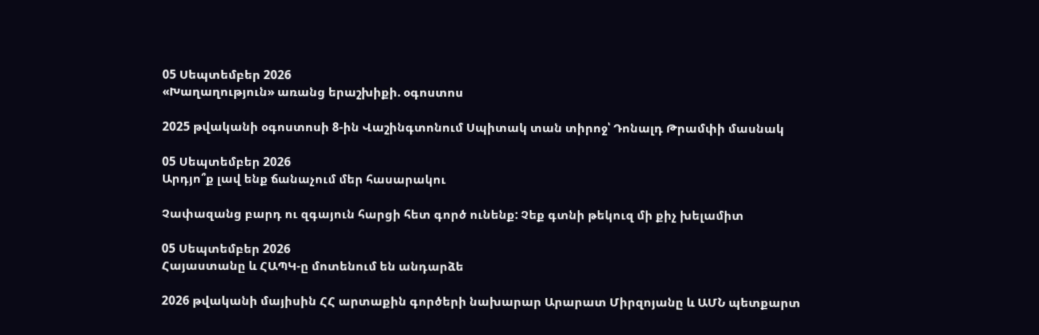05 Սեպտեմբեր 2026
«Խաղաղություն» առանց երաշխիքի. օգոստոս

2025 թվականի օգոստոսի 8-ին Վաշինգտոնում Սպիտակ տան տիրոջ՝ Դոնալդ Թրամփի մասնակ

05 Սեպտեմբեր 2026
Արդյո՞ք լավ ենք ճանաչում մեր հասարակու

Չափազանց բարդ ու զգայուն հարցի հետ գործ ունենք: Չեք գտնի թեկուզ մի քիչ խելամիտ

05 Սեպտեմբեր 2026
Հայաստանը և ՀԱՊԿ-ը մոտենում են անդարձե

2026 թվականի մայիսին ՀՀ արտաքին գործերի նախարար Արարատ Միրզոյանը և ԱՄՆ պետքարտ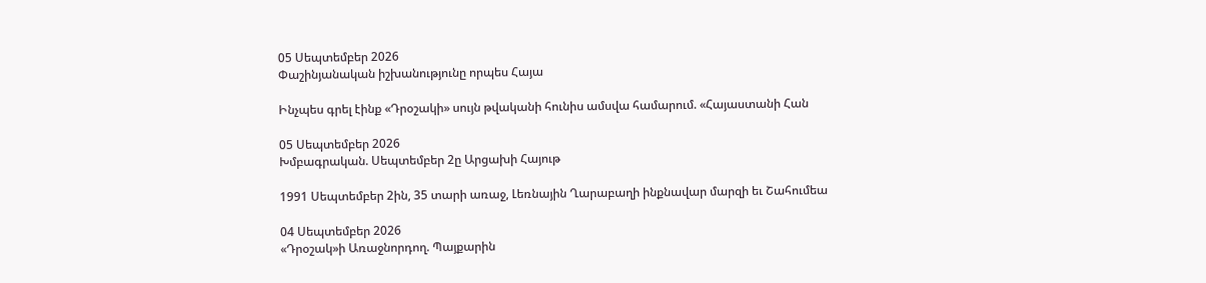05 Սեպտեմբեր 2026
Փաշինյանական իշխանությունը որպես Հայա

Ինչպես գրել էինք «Դրօշակի» սույն թվականի հունիս ամսվա համարում. «Հայաստանի Հան

05 Սեպտեմբեր 2026
Խմբագրական. Սեպտեմբեր 2ը Արցախի Հայութ

1991 Սեպտեմբեր 2ին, 35 տարի առաջ, Լեռնային Ղարաբաղի ինքնավար մարզի եւ Շահումեա

04 Սեպտեմբեր 2026
«Դրօշակ»ի Առաջնորդող. Պայքարին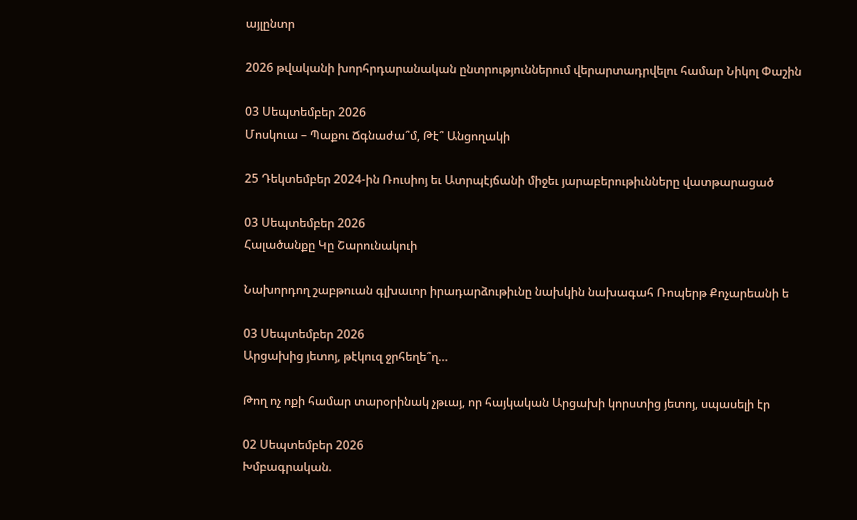այլընտր

2026 թվականի խորհրդարանական ընտրություններում վերարտադրվելու համար Նիկոլ Փաշին

03 Սեպտեմբեր 2026
Մոսկուա – Պաքու Ճգնաժա՞մ, Թէ՞ Անցողակի

25 Դեկտեմբեր 2024-ին Ռուսիոյ եւ Ատրպէյճանի միջեւ յարաբերութիւնները վատթարացած

03 Սեպտեմբեր 2026
Հալածանքը Կը Շարունակուի

Նախորդող շաբթուան գլխաւոր իրադարձութիւնը նախկին նախագահ Ռոպերթ Քոչարեանի ե

03 Սեպտեմբեր 2026
Արցախից յետոյ, թէկուզ ջրհեղե՞ղ…

Թող ոչ ոքի համար տարօրինակ չթւայ, որ հայկական Արցախի կորստից յետոյ, սպասելի էր

02 Սեպտեմբեր 2026
Խմբագրական.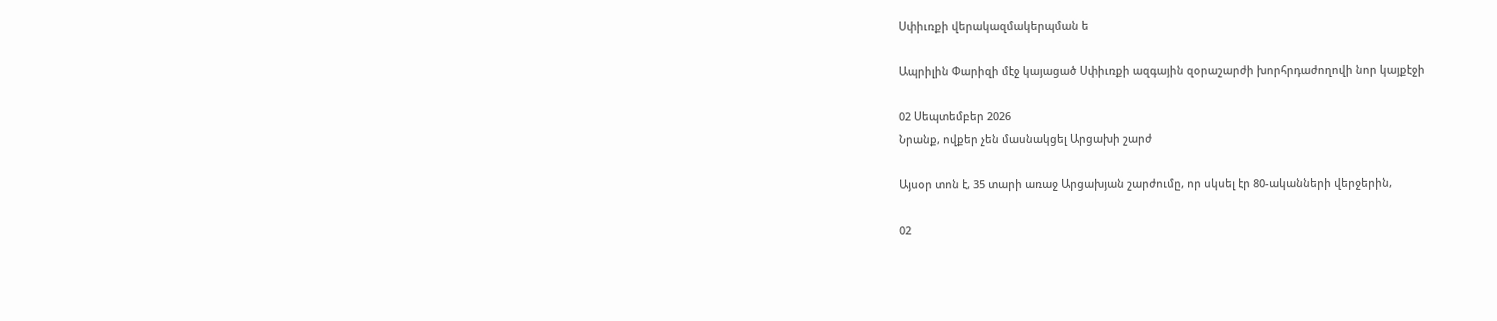Սփիւռքի վերակազմակերպման ե

Ապրիլին Փարիզի մէջ կայացած Սփիւռքի ազգային զօրաշարժի խորհրդաժողովի նոր կայքէջի

02 Սեպտեմբեր 2026
Նրանք, ովքեր չեն մասնակցել Արցախի շարժ

Այսօր տոն է, 35 տարի առաջ Արցախյան շարժումը, որ սկսել էր 80-ականների վերջերին,

02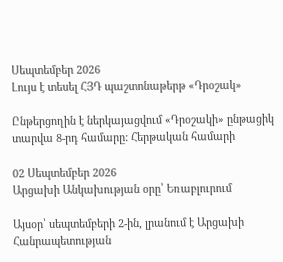Սեպտեմբեր 2026
Լույս է տեսել ՀՅԴ պաշտոնաթերթ «Դրօշակ»

Ընթերցողին է ներկայացվում «Դրօշակի» ընթացիկ տարվա 8-րդ համարը: Հերթական համարի

02 Սեպտեմբեր 2026
Արցախի Անկախության օրը՝ Եռաբլուրում

Այսօր՝ սեպտեմբերի 2-ին, լրանում է Արցախի Հանրապետության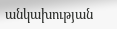անկախության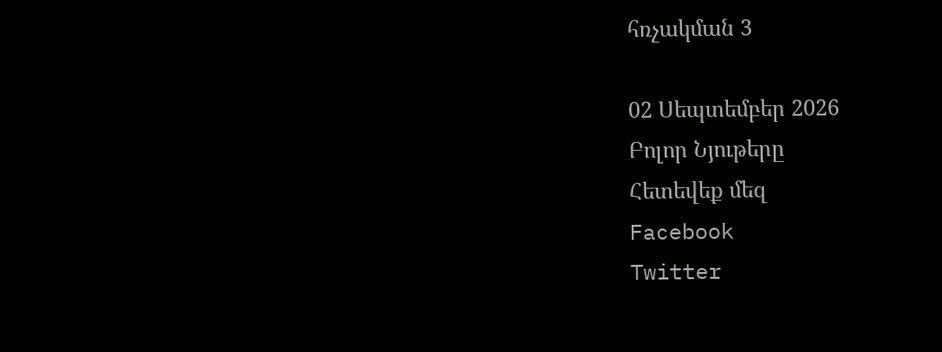հռչակման 3

02 Սեպտեմբեր 2026
Բոլոր Նյութերը
Հետեվեք մեզ
Facebook
Twitter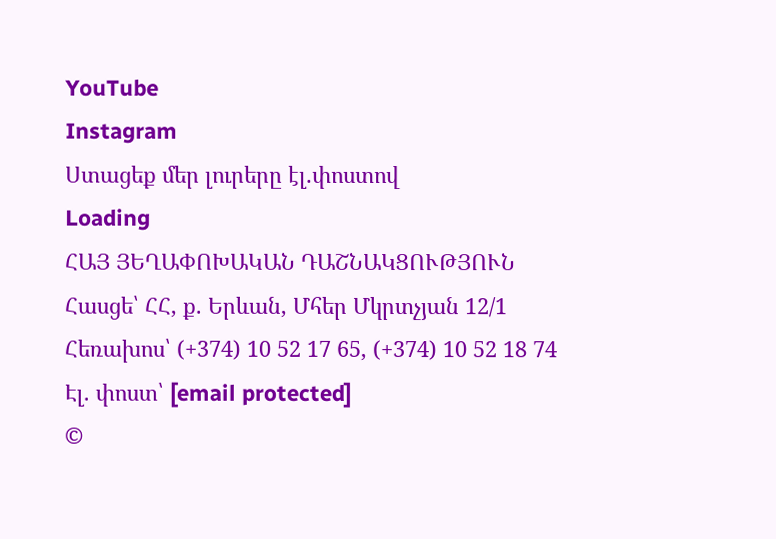YouTube
Instagram
Ստացեք մեր լուրերը էլ.փոստով
Loading
ՀԱՅ ՅԵՂԱՓՈԽԱԿԱՆ ԴԱՇՆԱԿՑՈՒԹՅՈՒՆ Հասցե՝ ՀՀ, ք. Երևան, Մհեր Մկրտչյան 12/1 Հեռախոս՝ (+374) 10 52 17 65, (+374) 10 52 18 74 Էլ. փոստ՝ [email protected]
©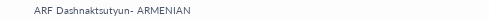ARF Dashnaktsutyun- ARMENIAN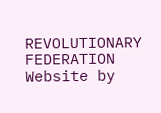REVOLUTIONARY FEDERATION Website by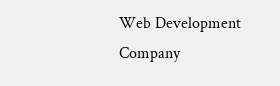Web Development Company